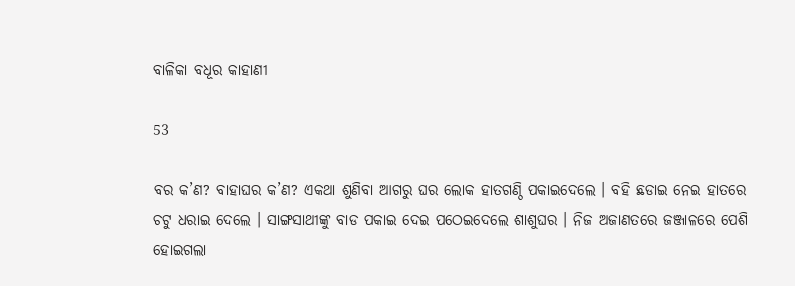ବାଳିକା ବଧୂର କାହାଣୀ

53

ବର କ’ଣ? ବାହାଘର କ’ଣ? ଏକଥା ଶୁଣିବା ଆଗରୁ ଘର ଲୋକ ହାତଗଣ୍ଠି ପକାଇଦେଲେ । ବହି ଛଡାଇ ନେଇ ହାତରେ ଚଟୁ ଧରାଇ ଦେଲେ । ସାଙ୍ଗସାଥୀଙ୍କୁ ବାଡ ପକାଇ ଦେଇ ପଠେଇଦେଲେ ଶାଶୁଘର । ନିଜ ଅଜାଣତରେ ଜଞ୍ଜାଳରେ ପେଶି ହୋଇଗଲା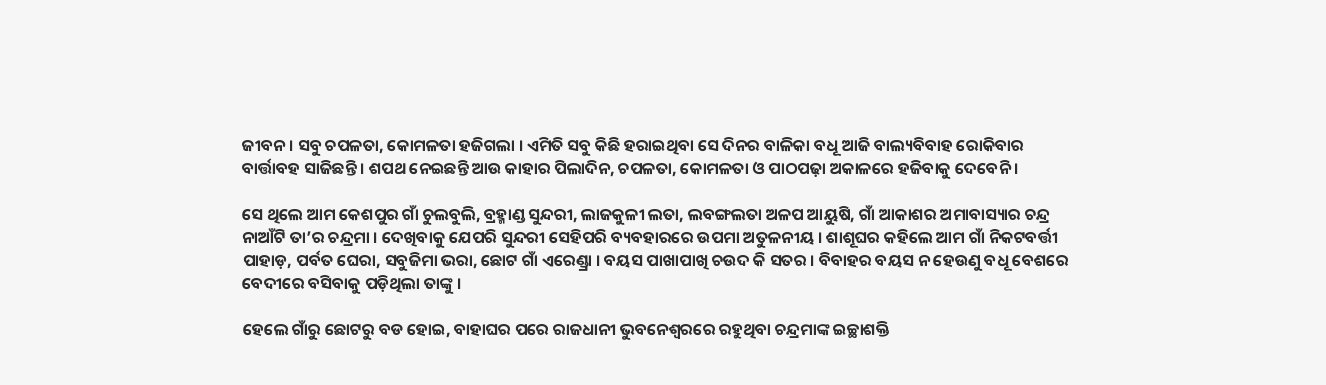ଜୀବନ । ସବୁ ଚପଳତା, କୋମଳତା ହଜିଗଲା । ଏମିତି ସବୁ କିଛି ହରାଇଥିବା ସେ ଦିନର ବାଳିକା ବଧୂ ଆଜି ବାଲ୍ୟବିବାହ ରୋକିବାର ବାର୍ତ୍ତାବହ ସାଜିଛନ୍ତି । ଶପଥ ନେଇଛନ୍ତି ଆଉ କାହାର ପିଲାଦିନ, ଚପଳତା, କୋମଳତା ଓ ପାଠପଢ଼ା ଅକାଳରେ ହଜିବାକୁ ଦେବେନି ।

ସେ ଥିଲେ ଆମ କେଶପୁର ଗାଁ ଚୁଲବୁଲି, ବ୍ରହ୍ମାଣ୍ଡ ସୁନ୍ଦରୀ, ଲାଜକୁଳୀ ଲତା, ଲବଙ୍ଗଲତା ଅଳପ ଆୟୁଷି, ଗାଁ ଆକାଶର ଅମାବାସ୍ୟାର ଚନ୍ଦ୍ର ନାଆଁଟି ତା’ର ଚନ୍ଦ୍ରମା । ଦେଖିବାକୁ ଯେପରି ସୁନ୍ଦରୀ ସେହିପରି ବ୍ୟବହାରରେ ଉପମା ଅତୁଳନୀୟ । ଶାଶୂଘର କହିଲେ ଆମ ଗାଁ ନିକଟବର୍ତ୍ତୀ ପାହାଡ଼, ପର୍ବତ ଘେରା, ସବୁଜିମା ଭରା, ଛୋଟ ଗାଁ ଏରେଣ୍ଡ୍ରା । ବୟସ ପାଖାପାଖି ଚଉଦ କି ସତର । ବିବାହର ବୟସ ନ ହେଉଣୁ ବଧୂ ବେଶରେ ବେଦୀରେ ବସିବାକୁ ପଡ଼ିଥିଲା ତାଙ୍କୁ ।

ହେଲେ ଗାଁରୁ ଛୋଟରୁ ବଡ ହୋଇ, ବାହାଘର ପରେ ରାଜଧାନୀ ଭୁବନେଶ୍ୱରରେ ରହୁଥିବା ଚନ୍ଦ୍ରମାଙ୍କ ଇଚ୍ଛାଶକ୍ତି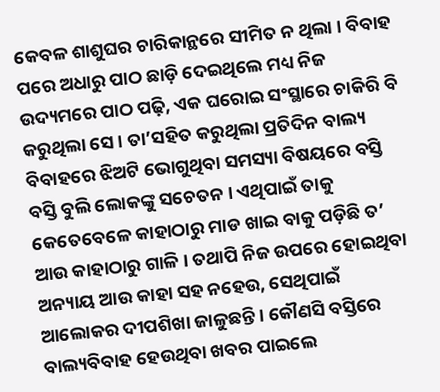କେବଳ ଶାଶୁଘର ଚାରିକାନ୍ଥରେ ସୀମିତ ନ ଥିଲା । ବିବାହ ପରେ ଅଧାରୁ ପାଠ ଛାଡ଼ି ଦେଇଥିଲେ ମଧ୍ୟ ନିଜ ଉଦ୍ୟମରେ ପାଠ ପଢ଼ି, ଏକ ଘରୋଇ ସଂସ୍ଥାରେ ଚାକିରି ବି କରୁଥିଲା ସେ । ତା’ସହିତ କରୁଥିଲା ପ୍ରତିଦିନ ବାଲ୍ୟ ବିବାହରେ ଝିଅଟି ଭୋଗୁଥିବା ସମସ୍ୟା ବିଷୟରେ ବସ୍ତି ବସ୍ତି ବୁଲି ଲୋକଙ୍କୁ ସଚେତନ । ଏଥିପାଇଁ ତାକୁ କେତେବେଳେ କାହାଠାରୁ ମାଡ ଖାଇ ବାକୁ ପଡ଼ିଛି ତ’ ଆଉ କାହାଠାରୁ ଗାଳି । ତଥାପି ନିଜ ଉପରେ ହୋଇଥିବା ଅନ୍ୟାୟ ଆଉ କାହା ସହ ନହେଉ, ସେଥିପାଇଁ ଆଲୋକର ଦୀପଶିଖା ଜାଳୁଛନ୍ତି । କୌଣସି ବସ୍ତିରେ ବାଲ୍ୟବିବାହ ହେଉଥିବା ଖବର ପାଇଲେ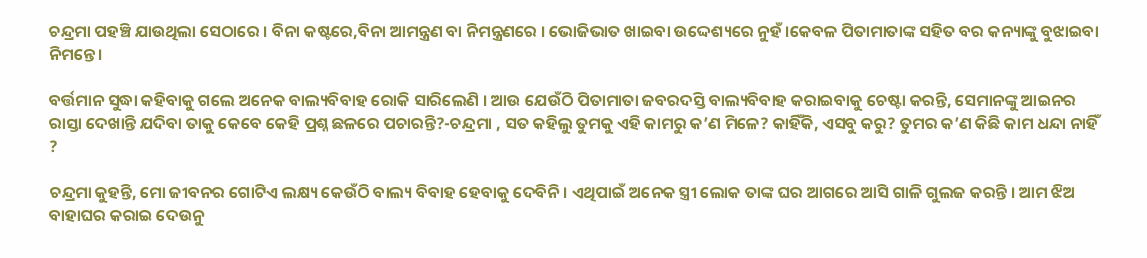ଚନ୍ଦ୍ରମା ପହଞ୍ଚି ଯାଉଥିଲା ସେଠାରେ । ବିନା କଷ୍ଟରେ,ବିନା ଆମନ୍ତ୍ରଣ ବା ନିମନ୍ତ୍ରଣରେ । ଭୋଜିଭାତ ଖାଇବା ଉଦ୍ଦେଶ୍ୟରେ ନୁହଁ ।କେବଳ ପିତାମାତାଙ୍କ ସହିତ ବର କନ୍ୟାଙ୍କୁ ବୁଝାଇବା ନିମନ୍ତେ ।

ବର୍ତ୍ତମାନ ସୁଦ୍ଧା କହିବାକୁ ଗଲେ ଅନେକ ବାଲ୍ୟବିବାହ ରୋକି ସାରିଲେଣି । ଆଉ ଯେଉଁଠି ପିତାମାତା ଜବରଦସ୍ତି ବାଲ୍ୟବିବାହ କରାଇବାକୁ ଚେଷ୍ଟା କରନ୍ତି, ସେମାନଙ୍କୁ ଆଇନର ରାସ୍ତା ଦେଖାନ୍ତି ଯଦିବା ତାକୁ କେବେ କେହି ପ୍ରଶ୍ନ ଛଳରେ ପଚାରନ୍ତି?-ଚନ୍ଦ୍ରମା , ସତ କହିଲୁ ତୁମକୁ ଏହି କାମରୁ କ’ଣ ମିଳେ? କାହିଁକି, ଏସବୁ କରୁ? ତୁମର କ’ଣ କିଛି କାମ ଧନ୍ଦା ନାହିଁ ?

ଚନ୍ଦ୍ରମା କୁହନ୍ତି, ମୋ ଜୀବନର ଗୋଟିଏ ଲକ୍ଷ୍ୟ କେଉଁଠି ବାଲ୍ୟ ବିବାହ ହେବାକୁ ଦେବିନି । ଏଥିପାଇଁ ଅନେକ ସ୍ତ୍ରୀ ଲୋକ ତାଙ୍କ ଘର ଆଗରେ ଆସି ଗାଳି ଗୁଲଜ କରନ୍ତି । ଆମ ଝିଅ ବାହାଘର କରାଇ ଦେଉନୁ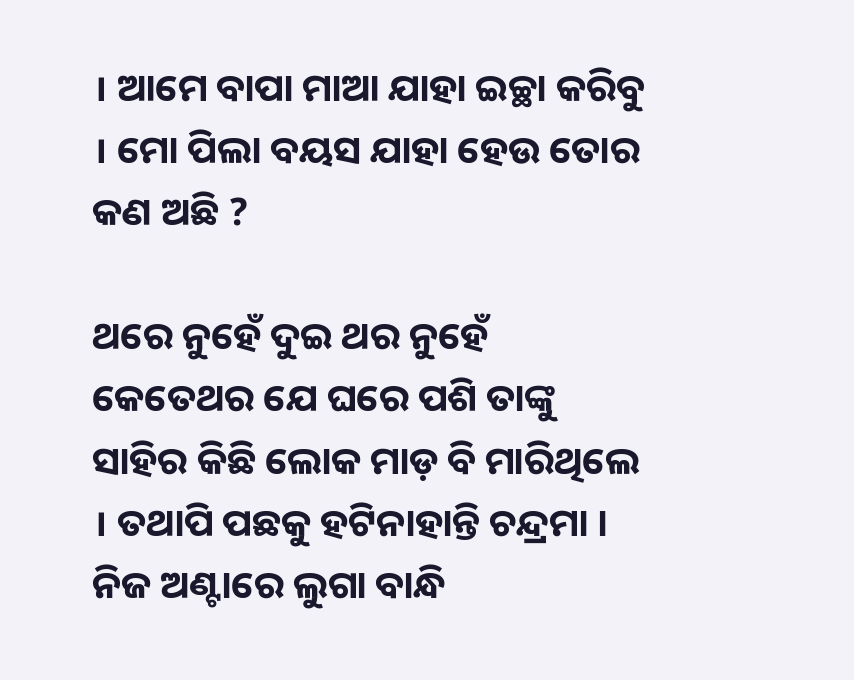। ଆମେ ବାପା ମାଆ ଯାହା ଇଚ୍ଛା କରିବୁ । ମୋ ପିଲା ବୟସ ଯାହା ହେଉ ତୋର କଣ ଅଛି ?

ଥରେ ନୁହେଁ ଦୁଇ ଥର ନୁହେଁ କେତେଥର ଯେ ଘରେ ପଶି ତାଙ୍କୁ ସାହିର କିଛି ଲୋକ ମାଡ଼ ବି ମାରିଥିଲେ । ତଥାପି ପଛକୁ ହଟିନାହାନ୍ତି ଚନ୍ଦ୍ରମା । ନିଜ ଅଣ୍ଟାରେ ଲୁଗା ବାନ୍ଧି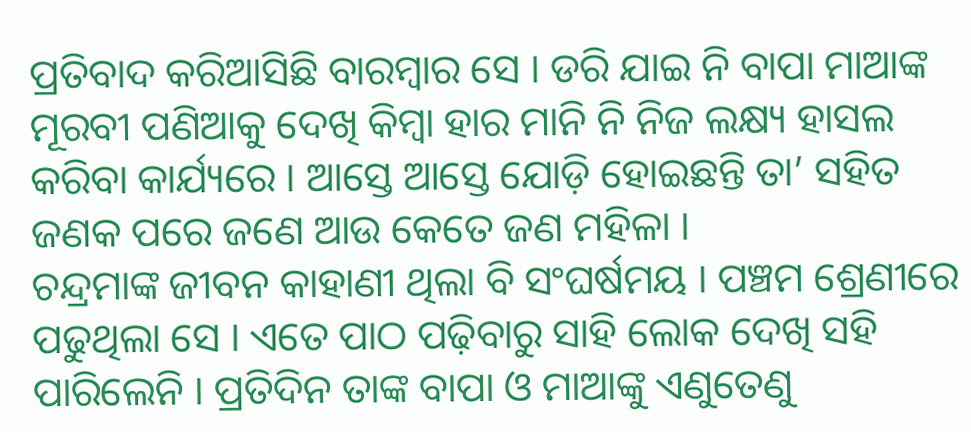ପ୍ରତିବାଦ କରିଆସିଛି ବାରମ୍ବାର ସେ । ଡରି ଯାଇ ନି ବାପା ମାଆଙ୍କ ମୂରବୀ ପଣିଆକୁ ଦେଖି କିମ୍ବା ହାର ମାନି ନି ନିଜ ଲକ୍ଷ୍ୟ ହାସଲ କରିବା କାର୍ଯ୍ୟରେ । ଆସ୍ତେ ଆସ୍ତେ ଯୋଡ଼ି ହୋଇଛନ୍ତି ତା’ ସହିତ ଜଣକ ପରେ ଜଣେ ଆଉ କେତେ ଜଣ ମହିଳା ।
ଚନ୍ଦ୍ରମାଙ୍କ ଜୀବନ କାହାଣୀ ଥିଲା ବି ସଂଘର୍ଷମୟ । ପଞ୍ଚମ ଶ୍ରେଣୀରେ ପଢୁଥିଲା ସେ । ଏତେ ପାଠ ପଢ଼ିବାରୁ ସାହି ଲୋକ ଦେଖି ସହି ପାରିଲେନି । ପ୍ରତିଦିନ ତାଙ୍କ ବାପା ଓ ମାଆଙ୍କୁ ଏଣୁତେଣୁ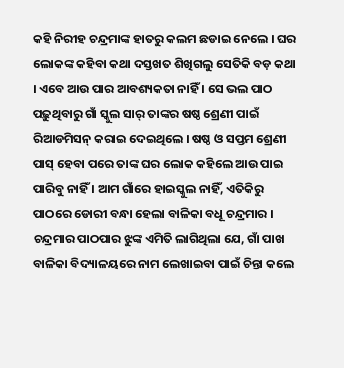କହି ନିରୀହ ଚନ୍ଦ୍ରମାଙ୍କ ହାତରୁ କଲମ ଛଡାଇ ନେଲେ । ଘର ଲୋକଙ୍କ କହିବା କଥା ଦସ୍ତଖତ ଶିଖିଗଲୁ ସେତିକି ବଡ଼ କଥା । ଏବେ ଆଉ ପାର ଆବଶ୍ୟକତା ନାହିଁ । ସେ ଭଲ ପାଠ ପଢ଼ୁଥିବାରୁ ଗାଁ ସ୍କୁଲ ସାର୍‌ ତାଙ୍କର ଷଷ୍ଠ ଶ୍ରେଣୀ ପାଇଁ ରିଆଡମିସନ୍‌ କରାଇ ଦେଇଥିଲେ । ଷଷ୍ଠ ଓ ସପ୍ତମ ଶ୍ରେଣୀ ପାସ୍‌ ହେବା ପରେ ତାଙ୍କ ଘର ଲୋକ କହିଲେ ଆଉ ପାଇ ପାରିବୁ ନାହିଁ । ଆମ ଗାଁରେ ହାଇସ୍କୁଲ ନାହିଁ, ଏତିକିରୁ ପାଠରେ ଡୋରୀ ବନ୍ଧା ହେଲା ବାଳିକା ବଧୂ ଚନ୍ଦ୍ରମାର । ଚନ୍ଦ୍ରମାର ପାଠପାର ଝୁଙ୍କ ଏମିତି ଲାଗିଥିଲା ଯେ, ଗାଁ ପାଖ ବାଳିକା ବିଦ୍ୟାଳୟରେ ନାମ ଲେଖାଇବା ପାଇଁ ଚିନ୍ତା କଲେ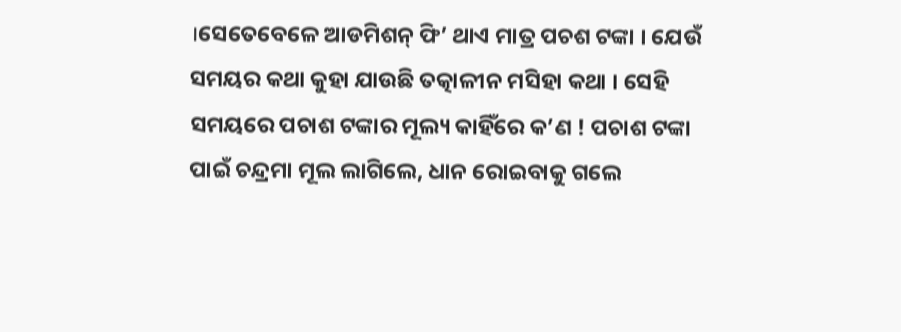।ସେତେବେଳେ ଆଡମିଶନ୍‌ ଫି’ ଥାଏ ମାତ୍ର ପଚଶ ଟଙ୍କା । ଯେଉଁ ସମୟର କଥା କୁହା ଯାଉଛି ତତ୍କାଳୀନ ମସିହା କଥା । ସେହି ସମୟରେ ପଚାଶ ଟଙ୍କାର ମୂଲ୍ୟ କାହିଁରେ କ’ଣ ! ପଚାଶ ଟଙ୍କା ପାଇଁ ଚନ୍ଦ୍ରମା ମୂଲ ଲାଗିଲେ, ଧାନ ରୋଇବାକୁ ଗଲେ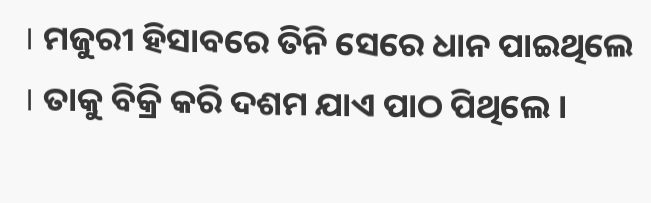। ମଜୁରୀ ହିସାବରେ ତିନି ସେରେ ଧାନ ପାଇଥିଲେ । ତାକୁ ବିକ୍ରି କରି ଦଶମ ଯାଏ ପାଠ ପିଥିଲେ ।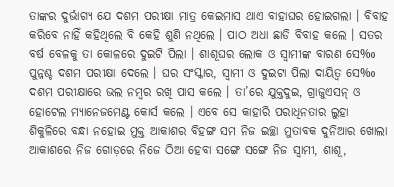ତାଙ୍କର ଦୁର୍ଭାଗ୍ୟ ଯେ ଦଶମ ପରୀକ୍ଷା ମାତ୍ର କେଇମାସ ଥାଏ ବାହାଘର ହୋଇଗଲା । ବିବାହ କରିବେ ନାହିଁ କହିଥିଲେ ବି କେହି ଶୁଣି ନଥିଲେ । ପାଠ ଅଧା ଛାଡି ବିବାହ କଲେ । ସତର ବର୍ଷ ବେଳକୁ ତା କୋଳରେ ଦୁଇଟି ପିଲା । ଶାଶୂଘର ଲୋକ ଓ ସ୍ୱାମୀଙ୍କ ବାରଣ ସେ‰ ପୁନ୍ନଶ୍ଚ ଦଶମ ପରୀକ୍ଷା ଦେଲେ । ଘର ସଂସ୍କାର, ସ୍ୱାମୀ ଓ ଦୁଇଟା ପିଲା ଦାୟିତ୍ୱ ସେ‰ ଦଶମ ପରୀକ୍ଷାରେ ଭଲ ନମ୍ବର ରଖି ପାସ କଲେ । ତା’ରେ ଯୁକ୍ତଦୁଇ, ଗ୍ରାଜୁଏସନ୍‌ ଓ ହୋଟେଲ ମ୍ୟାନେଜମେଣ୍ଟ କୋର୍ସ କଲେ । ଏବେ ସେ କାହାରି ପରାଧିନତାର ଲୁହା ଶିକୁଳିରେ ବନ୍ଧା ନହୋଇ ମୁକ୍ତ ଆକାଶର ବିହଙ୍ଗ ସମ ନିଜ ଇଚ୍ଛା ମୁତାବକ ଦୁନିଆର ଖୋଲା ଆକାଶରେ ନିଜ ଗୋଡ଼ରେ ନିଜେ ଠିଆ ହେବା ସଙ୍ଗେ ସଙ୍ଗେ ନିଜ ସ୍ୱାମୀ, ଶାଶୂ,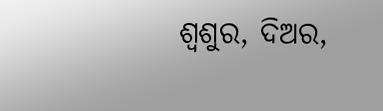ଶ୍ୱଶୁର, ଦିଅର,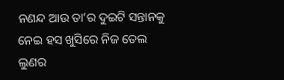ନଣନ୍ଦ ଆଉ ତା’ର ଦୁଇଟି ସନ୍ତାନକୁ ନେଇ ହସ ଖୁସିରେ ନିଜ ତେଲ ଲୁଣର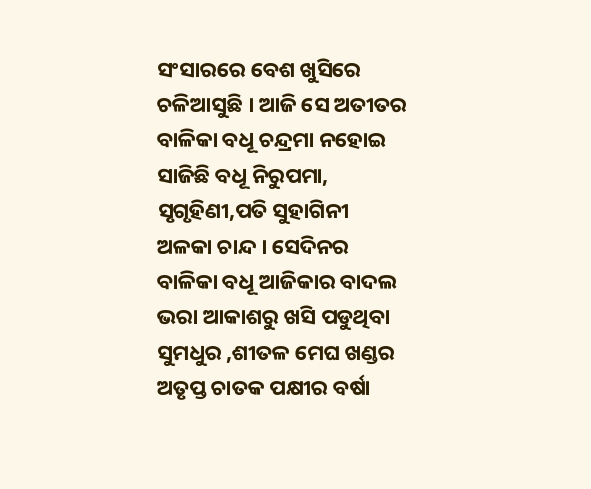ସଂସାରରେ ବେଶ ଖୁସିରେ ଚଳିଆସୁଛି । ଆଜି ସେ ଅତୀତର ବାଳିକା ବଧୂ ଚନ୍ଦ୍ରମା ନହୋଇ ସାଜିଛି ବଧୂ ନିରୁପମା, ସୃଗୃହିଣୀ,ପତି ସୁହାଗିନୀ ଅଳକା ଚାନ୍ଦ । ସେଦିନର ବାଳିକା ବଧୂ ଆଜିକାର ବାଦଲ ଭରା ଆକାଶରୁ ଖସି ପଡୁଥିବା ସୁମଧୁର ,ଶୀତଳ ମେଘ ଖଣ୍ଡର ଅତୃପ୍ତ ଚାତକ ପକ୍ଷୀର ବର୍ଷା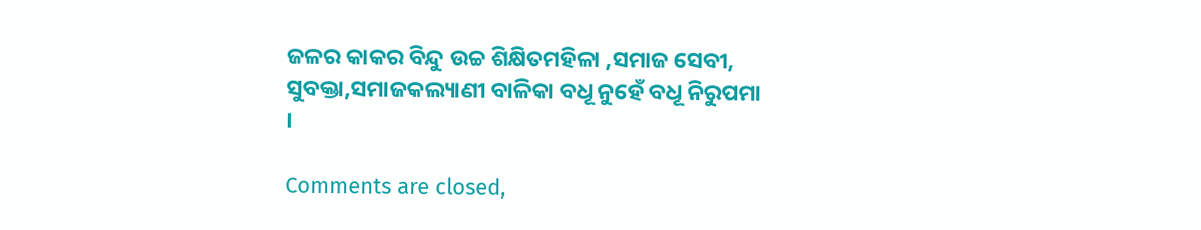ଜଳର କାକର ବିନ୍ଦୁ ଉଚ୍ଚ ଶିକ୍ଷିତମହିଳା ,ସମାଜ ସେବୀ, ସୁବକ୍ତା,ସମାଜକଲ୍ୟାଣୀ ବାଳିକା ବଧୂ ନୁହେଁ ବଧୂ ନିରୁପମା ।

Comments are closed,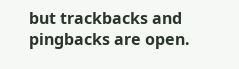but trackbacks and pingbacks are open.